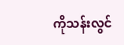ကိုသန်းလွင်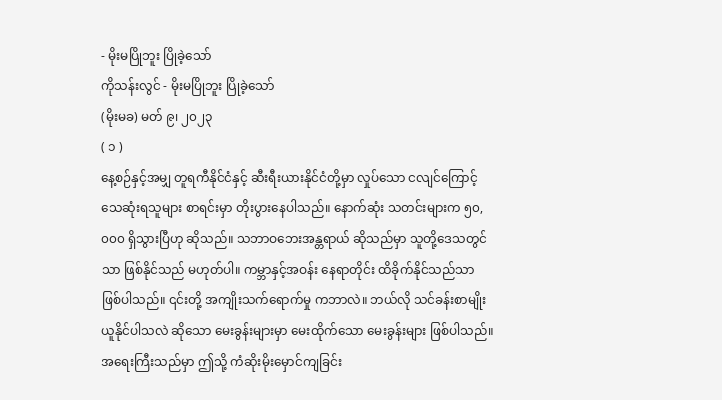- မိုးမပြိုဘူး ပြိုခဲ့သော်
ကိုသန်းလွင် - မိုးမပြိုဘူး ပြိုခဲ့သော်
(မိုးမခ) မတ် ၉၊ ၂၀၂၃
( ၁ )
နေ့စဉ်နှင့်အမျှ တူရကီနိုင်ငံနှင့် ဆီးရီးယားနိုင်ငံတို့မှာ လှုပ်သော ငလျင်ကြောင့် သေဆုံးရသူများ စာရင်းမှာ တိုးပွားနေပါသည်။ နောက်ဆုံး သတင်းများက ၅၀,၀၀၀ ရှိသွားပြီဟု ဆိုသည်။ သဘာဝဘေးအန္တရာယ် ဆိုသည်မှာ သူတို့ဒေသတွင်သာ ဖြစ်နိုင်သည် မဟုတ်ပါ။ ကမ္ဘာနှင့်အဝန်း နေရာတိုင်း ထိခိုက်နိုင်သည်သာ ဖြစ်ပါသည်။ ၎င်းတို့ အကျိုးသက်ရောက်မှု ကဘာလဲ။ ဘယ်လို သင်ခန်းစာမျိုး ယူနိုင်ပါသလဲ ဆိုသော မေးခွန်းများမှာ မေးထိုက်သော မေးခွန်းများ ဖြစ်ပါသည်။
အရေးကြီးသည်မှာ ဤသို့ ကံဆိုးမိုးမှောင်ကျခြင်း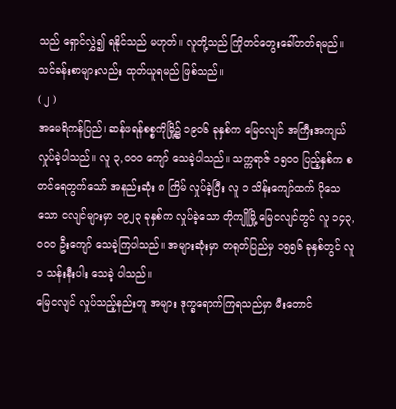သည် ရှောင်လွှဲ၍ ရနိုင်သည် မဟုတ်။ လူတို့သည် ကြိုတင်တွေးခေါ်တတ်ရမည်။ သင်ခန်းစာများလည်း ထုတ်ယူရမည် ဖြစ်သည်။
( ၂ )
အမေရိကန်ပြည်၊ ဆန်ဖရန်စစ္စကိုမြို့၌ ၁၉၀၆ ခုနှစ်က မြေငလျင် အကြီးအကျယ်လှုပ်ခဲ့ပါသည်။ လူ ၃,၀၀၀ ကျော် သေခဲ့ပါသည်။ သက္ကရာဇ် ၁၅၀၀ ပြည့်နှစ်က စတင်ရေတွက်သော် အနည်းဆုံး ၈ ကြိမ် လှုပ်ခဲ့ပြီး လူ ၁ သိန်းကျော်ထက် ပိုသေသော ငလျင်များမှာ ၁၉၂၃ ခုနှစ်က လှုပ်ခဲ့သော တိုကျိုမြို့ မြေငလျင်တွင် လူ ၁၄၃,၀၀၀ ဦးကျော် သေခဲ့ကြပါသည်။ အများဆုံးမှာ တရုတ်ပြည်မှ ၁၅၅၆ ခုနှစ်တွင် လူ ၁ သန်းနီးပါး သေခဲ့ ပါသည်။
မြေငလျင် လှုပ်သည့်နည်းတူ အများ ဒုက္ခရောက်ကြရသည်မှာ မီးတောင်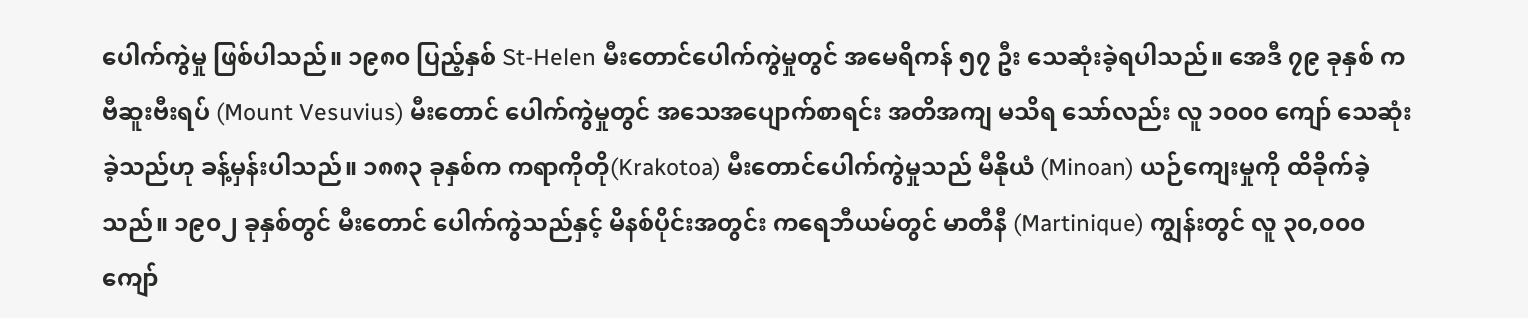ပေါက်ကွဲမှု ဖြစ်ပါသည်။ ၁၉၈၀ ပြည့်နှစ် St-Helen မီးတောင်ပေါက်ကွဲမှုတွင် အမေရိကန် ၅၇ ဦး သေဆုံးခဲ့ရပါသည်။ အေဒီ ၇၉ ခုနှစ် က ဗီဆူးဗီးရပ် (Mount Vesuvius) မီးတောင် ပေါက်ကွဲမှုတွင် အသေအပျောက်စာရင်း အတိအကျ မသိရ သော်လည်း လူ ၁၀၀၀ ကျော် သေဆုံးခဲ့သည်ဟု ခန့်မှန်းပါသည်။ ၁၈၈၃ ခုနှစ်က ကရာကိုတို(Krakotoa) မီးတောင်ပေါက်ကွဲမှုသည် မီနိုယံ (Minoan) ယဉ်ကျေးမှုကို ထိခိုက်ခဲ့သည်။ ၁၉၀၂ ခုနှစ်တွင် မီးတောင် ပေါက်ကွဲသည်နှင့် မိနစ်ပိုင်းအတွင်း ကရေဘီယမ်တွင် မာတီနီ (Martinique) ကျွန်းတွင် လူ ၃၀,၀၀၀ ကျော်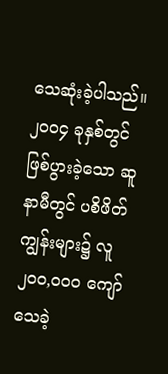သေဆုံးခဲ့ပါသည်။
၂၀၀၄ ခုနှစ်တွင် ဖြစ်ပွားခဲ့သော ဆူနာမီတွင် ပစိဖိတ်ကျွန်းများ၌ လူ ၂၀၀,၀၀၀ ကျော် သေခဲ့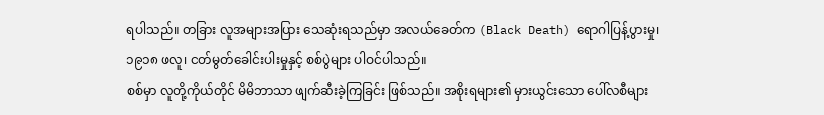ရပါသည်။ တခြား လူအများအပြား သေဆုံးရသည်မှာ အလယ်ခေတ်က (Black Death) ရောဂါပြန့်ပွားမှု၊ ၁၉၁၈ ဖလူ၊ ငတ်မွတ်ခေါင်းပါးမှုနှင့် စစ်ပွဲများ ပါဝင်ပါသည်။
စစ်မှာ လူတို့ကိုယ်တိုင် မိမိဘာသာ ဖျက်ဆီးခဲ့ကြခြင်း ဖြစ်သည်။ အစိုးရများ၏ မှားယွင်းသော ပေါ်လစီများ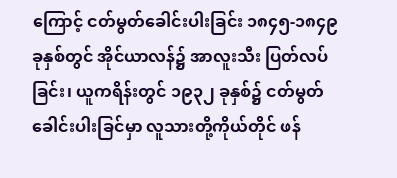ကြောင့် ငတ်မွတ်ခေါင်းပါးခြင်း ၁၈၄၅-၁၈၄၉ ခုနှစ်တွင် အိုင်ယာလန်၌ အာလူးသီး ပြတ်လပ်ခြင်း၊ ယူကရိန်းတွင် ၁၉၃၂ ခုနှစ်၌ ငတ်မွတ်ခေါင်းပါးခြင်မှာ လူသားတို့ကိုယ်တိုင် ဖန်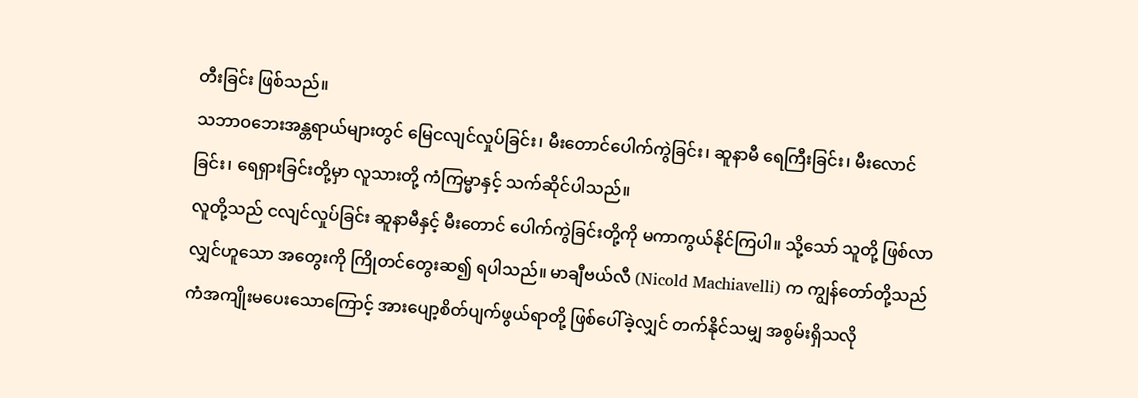တီးခြင်း ဖြစ်သည်။
သဘာဝဘေးအန္တရာယ်များတွင် မြေငလျင်လှုပ်ခြင်း၊ မီးတောင်ပေါက်ကွဲခြင်း၊ ဆူနာမီ ရေကြီးခြင်း၊ မီးလောင်ခြင်း၊ ရေရှားခြင်းတို့မှာ လူသားတို့ ကံကြမ္မာနှင့် သက်ဆိုင်ပါသည်။
လူတို့သည် ငလျင်လှုပ်ခြင်း ဆူနာမီနှင့် မီးတောင် ပေါက်ကွဲခြင်းတို့ကို မကာကွယ်နိုင်ကြပါ။ သို့သော် သူတို့ ဖြစ်လာလျှင်ဟူသော အတွေးကို ကြိုတင်တွေးဆ၍ ရပါသည်။ မာချီဗယ်လီ (Nicold Machiavelli) က ကျွန်တော်တို့သည် ကံအကျိုးမပေးသောကြောင့် အားပျော့စိတ်ပျက်ဖွယ်ရာတို့ ဖြစ်ပေါ်ခဲ့လျှင် တက်နိုင်သမျှ အစွမ်းရှိသလို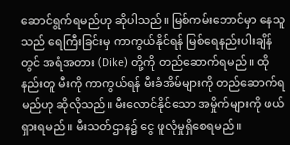ဆောင်ရွက်ရမည်ဟု ဆိုပါသည်။ မြစ်ကမ်းဘောင်မှာ နေသူသည် ရေကြီးခြင်းမှ ကာကွယ်နိုင်ရန် မြစ်ရေနည်းပါးချိန်တွင် အရံအတား (Dike) တို့ကို တည်ဆောက်ရမည်။ ထိုနည်းတူ မီးကို ကာကွယ်ရန် မီးခံအိမ်များကို တည်ဆောက်ရမည်ဟု ဆိုလိုသည်။ မီးလောင်နိုင်သော အမှိုက်များကို ဖယ်ရှားရမည်။ မီးသတ်ဌာန၌ ငွေ ဖူလုံမှုရှိစေရမည်။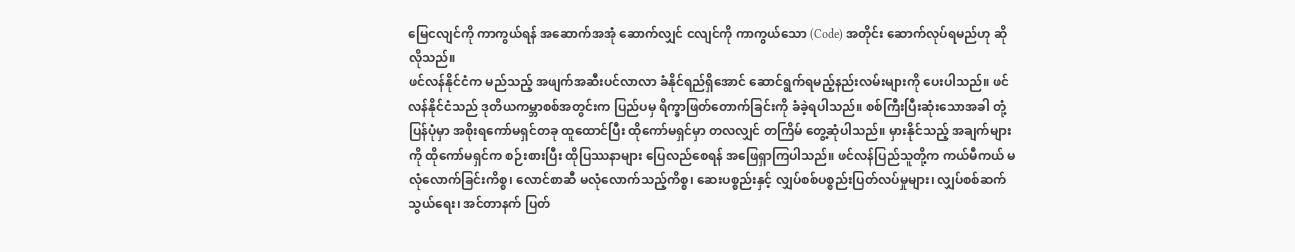မြေငလျင်ကို ကာကွယ်ရန် အဆောက်အအုံ ဆောက်လျှင် ငလျင်ကို ကာကွယ်သော (Code) အတိုင်း ဆောက်လုပ်ရမည်ဟု ဆိုလိုသည်။
ဖင်လန်နိုင်ငံက မည်သည့် အဖျက်အဆီးပင်လာလာ ခံနိုင်ရည်ရှိအောင် ဆောင်ရွက်ရမည့်နည်းလမ်းများကို ပေးပါသည်။ ဖင်လန်နိုင်ငံသည် ဒုတိယကမ္ဘာစစ်အတွင်းက ပြည်ပမှ ရိက္ခာဖြတ်တောက်ခြင်းကို ခံခဲ့ရပါသည်။ စစ်ကြီးပြီးဆုံးသောအခါ တုံ့ပြန်ပုံမှာ အစိုးရကော်မရှင်တခု ထူထောင်ပြီး ထိုကော်မရှင်မှာ တလလျှင် တကြိမ် တွေ့ဆုံပါသည်။ မှားနိုင်သည့် အချက်များကို ထိုကော်မရှင်က စဉ်းစားပြီး ထိုပြဿနာများ ပြေလည်စေရန် အဖြေရှာကြပါသည်။ ဖင်လန်ပြည်သူတို့က ကယ်မီကယ် မလုံလောက်ခြင်းကိစ္စ၊ လောင်စာဆီ မလုံလောက်သည့်ကိစ္စ၊ ဆေးပစ္စည်းနှင့် လျှပ်စစ်ပစ္စည်းပြတ်လပ်မှုများ၊ လျှပ်စစ်ဆက်သွယ်ရေး၊ အင်တာနက် ပြတ်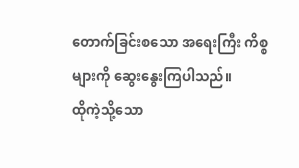တောက်ခြင်းစသော အရေးကြီး ကိစ္စများကို ဆွေးနွေးကြပါသည်။
ထိုကဲ့သို့သော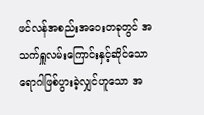ဖင်လန်အစည်းအဝေးတခုတွင် အသက်ရှူလမ်းကြောင်းနှင့်ဆိုင်သော ရောဂါဖြစ်ပွားခဲ့လျှင်ဟူသော အ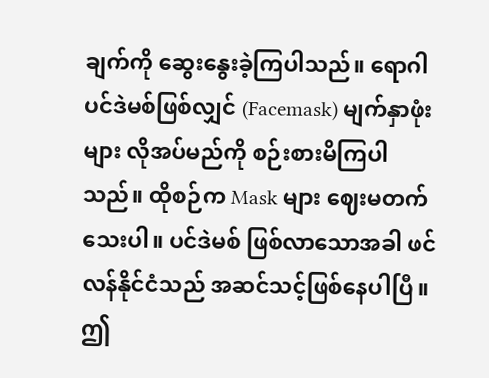ချက်ကို ဆွေးနွေးခဲ့ကြပါသည်။ ရောဂါ ပင်ဒဲမစ်ဖြစ်လျှင် (Facemask) မျက်နှာဖုံးများ လိုအပ်မည်ကို စဉ်းစားမိကြပါသည်။ ထိုစဉ်က Mask များ ဈေးမတက်သေးပါ။ ပင်ဒဲမစ် ဖြစ်လာသောအခါ ဖင်လန်နိုင်ငံသည် အဆင်သင့်ဖြစ်နေပါပြီ။
ဤ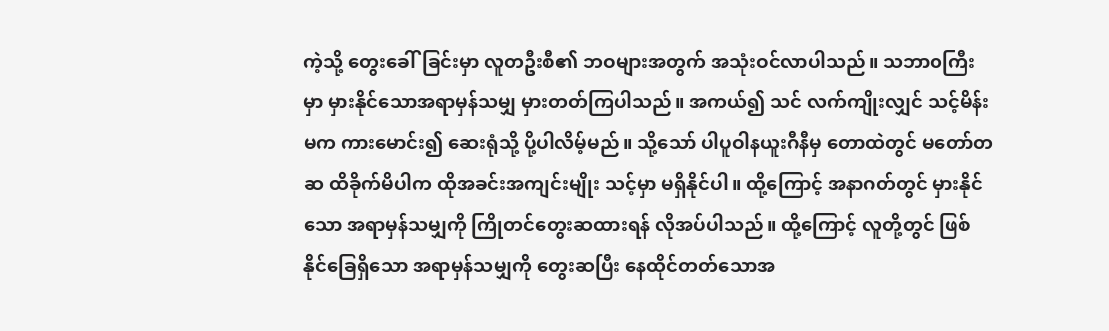ကဲ့သို့ တွေးခေါ်ခြင်းမှာ လူတဦးစီ၏ ဘဝများအတွက် အသုံးဝင်လာပါသည်။ သဘာ၀ကြီးမှာ မှားနိုင်သောအရာမှန်သမျှ မှားတတ်ကြပါသည်။ အကယ်၍ သင် လက်ကျိုးလျှင် သင့်မိန်းမက ကားမောင်း၍ ဆေးရုံသို့ ပို့ပါလိမ့်မည်။ သို့သော် ပါပူဝါနယူးဂီနီမှ တောထဲတွင် မတော်တဆ ထိခိုက်မိပါက ထိုအခင်းအကျင်းမျိုး သင့်မှာ မရှိနိုင်ပါ။ ထို့ကြောင့် အနာဂတ်တွင် မှားနိုင်သော အရာမှန်သမျှကို ကြိုတင်တွေးဆထားရန် လိုအပ်ပါသည်။ ထို့ကြောင့် လူတို့တွင် ဖြစ်နိုင်ခြေရှိသော အရာမှန်သမျှကို တွေးဆပြီး နေထိုင်တတ်သောအ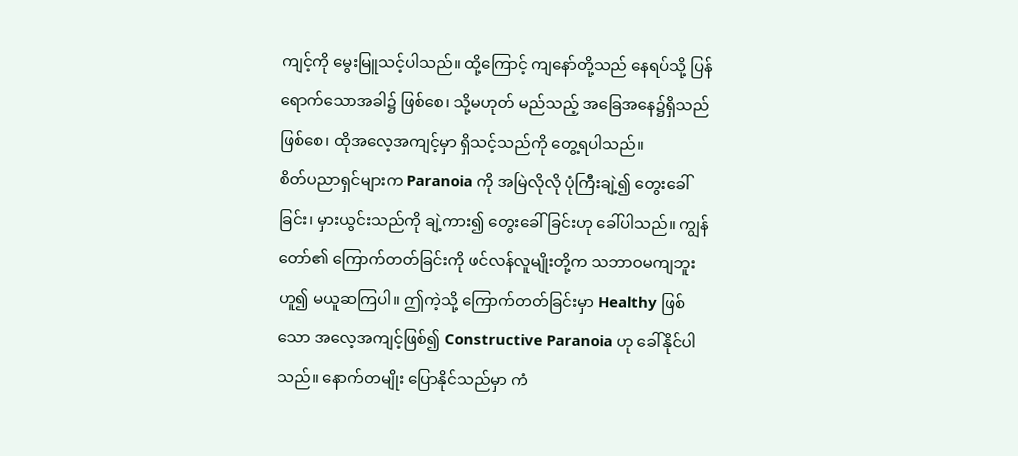ကျင့်ကို မွေးမြူသင့်ပါသည်။ ထို့ကြောင့် ကျနော်တို့သည် နေရပ်သို့ ပြန်ရောက်သောအခါ၌ ဖြစ်စေ၊ သို့မဟုတ် မည်သည့် အခြေအနေ၌ရှိသည်ဖြစ်စေ၊ ထိုအလေ့အကျင့်မှာ ရှိသင့်သည်ကို တွေ့ရပါသည်။
စိတ်ပညာရှင်များက Paranoia ကို အမြဲလိုလို ပုံကြီးချဲ့၍ တွေးခေါ်ခြင်း၊ မှားယွင်းသည်ကို ချဲ့ကား၍ တွေးခေါ်ခြင်းဟု ခေါ်ပါသည်။ ကျွန်တော်၏ ကြောက်တတ်ခြင်းကို ဖင်လန်လူမျိုးတို့က သဘာဝမကျဘူး ဟူ၍ မယူဆကြပါ။ ဤကဲ့သို့ ကြောက်တတ်ခြင်းမှာ Healthy ဖြစ်သော အလေ့အကျင့်ဖြစ်၍ Constructive Paranoia ဟု ခေါ်နိုင်ပါသည်။ နောက်တမျိုး ပြောနိုင်သည်မှာ ကံ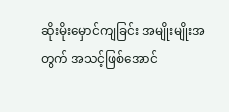ဆိုးမိုးမှောင်ကျခြင်း အမျိုးမျိုးအတွက် အသင့်ဖြစ်အောင်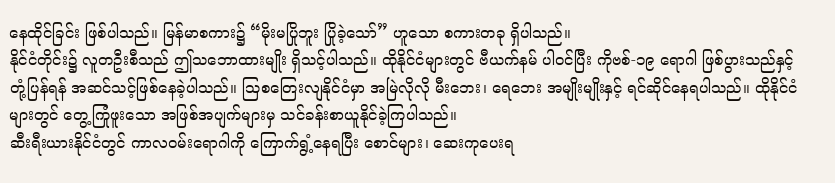နေထိုင်ခြင်း ဖြစ်ပါသည်။ မြန်မာစကား၌ “မိုးမပြိုဘူး ပြိုခဲ့သော်” ဟူသော စကားတခု ရှိပါသည်။
နိုင်ငံတိုင်း၌ လူတဦးစီသည် ဤသဘောထားမျိုး ရှိသင့်ပါသည်။ ထိုနိုင်ငံများတွင် ဗီယက်နမ် ပါဝင်ပြီး ကိုဗစ်-၁၉ ရောဂါ ဖြစ်ပွားသည်နှင့် တုံ့ပြန်ရန် အဆင်သင့်ဖြစ်နေခဲ့ပါသည်။ သြစတြေးလျနိုင်ငံမှာ အမြဲလိုလို မီးဘေး၊ ရေဘေး အမျိုးမျိုးနှင့် ရင်ဆိုင်နေရပါသည်။ ထိုနိုင်ငံများတွင် တွေ့ကြုံဖူးသော အဖြစ်အပျက်များမှ သင်ခန်းစာယူနိုင်ခဲ့ကြပါသည်။
ဆီးရီးယားနိုင်ငံတွင် ကာလဝမ်းရောဂါကို ကြောက်ရွံ့နေရပြီး စောင်များ၊ ဆေးကုပေးရ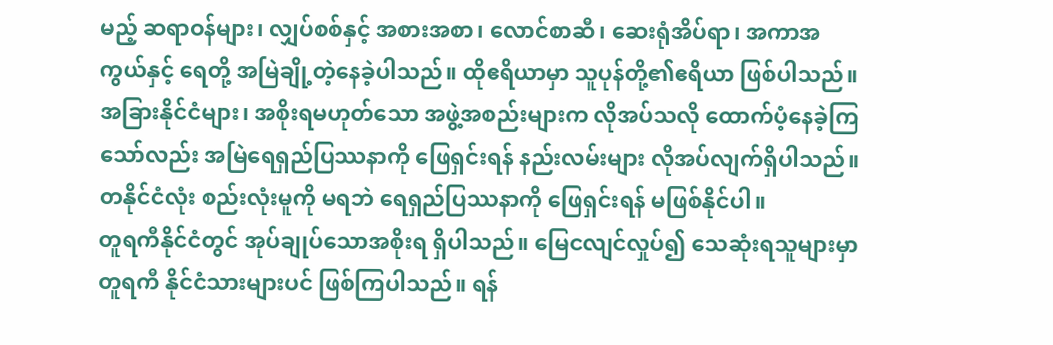မည့် ဆရာဝန်များ၊ လျှပ်စစ်နှင့် အစားအစာ၊ လောင်စာဆီ၊ ဆေးရုံအိပ်ရာ၊ အကာအကွယ်နှင့် ရေတို့ အမြဲချို့တဲ့နေခဲ့ပါသည်။ ထိုဧရိယာမှာ သူပုန်တို့၏ဧရိယာ ဖြစ်ပါသည်။ အခြားနိုင်ငံများ၊ အစိုးရမဟုတ်သော အဖွဲ့အစည်းများက လိုအပ်သလို ထောက်ပံ့နေခဲ့ကြသော်လည်း အမြဲရေရှည်ပြဿနာကို ဖြေရှင်းရန် နည်းလမ်းများ လိုအပ်လျက်ရှိပါသည်။ တနိုင်ငံလုံး စည်းလုံးမူကို မရဘဲ ရေရှည်ပြဿနာကို ဖြေရှင်းရန် မဖြစ်နိုင်ပါ။
တူရကီနိုင်ငံတွင် အုပ်ချုပ်သောအစိုးရ ရှိပါသည်။ မြေငလျင်လှုပ်၍ သေဆုံးရသူများမှာ တူရကီ နိုင်ငံသားများပင် ဖြစ်ကြပါသည်။ ရန်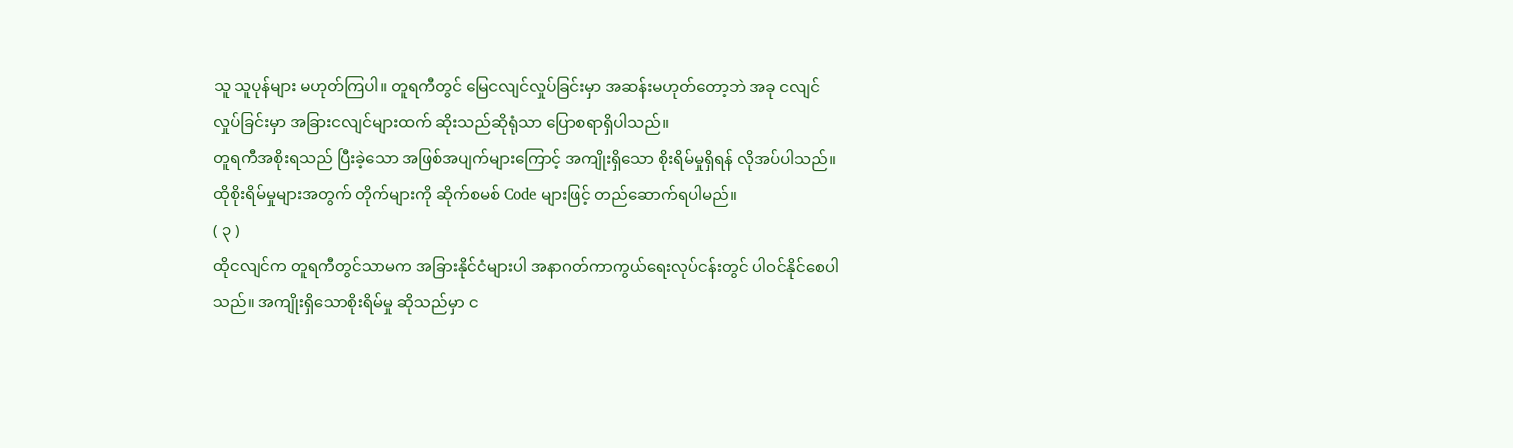သူ သူပုန်များ မဟုတ်ကြပါ။ တူရကီတွင် မြေငလျင်လှုပ်ခြင်းမှာ အဆန်းမဟုတ်တော့ဘဲ အခု ငလျင်လှုပ်ခြင်းမှာ အခြားငလျင်များထက် ဆိုးသည်ဆိုရုံသာ ပြောစရာရှိပါသည်။
တူရကီအစိုးရသည် ပြီးခဲ့သော အဖြစ်အပျက်များကြောင့် အကျိုးရှိသော စိုးရိမ်မှုရှိရန် လိုအပ်ပါသည်။ ထိုစိုးရိမ်မှုများအတွက် တိုက်များကို ဆိုက်စမစ် Code များဖြင့် တည်ဆောက်ရပါမည်။
( ၃ )
ထိုငလျင်က တူရကီတွင်သာမက အခြားနိုင်ငံများပါ အနာဂတ်ကာကွယ်ရေးလုပ်ငန်းတွင် ပါဝင်နိုင်စေပါသည်။ အကျိုးရှိသောစိုးရိမ်မှု ဆိုသည်မှာ င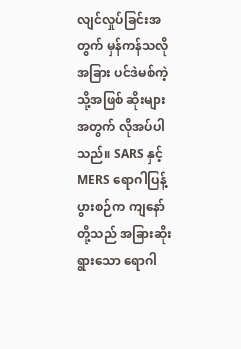လျင်လှုပ်ခြင်းအတွက် မှန်ကန်သလို အခြား ပင်ဒဲမစ်ကဲ့သို့အဖြစ် ဆိုးများအတွက် လိုအပ်ပါသည်။ SARS နှင့် MERS ရောဂါပြန့်ပွားစဉ်က ကျနော်တို့သည် အခြားဆိုးရွားသော ရောဂါ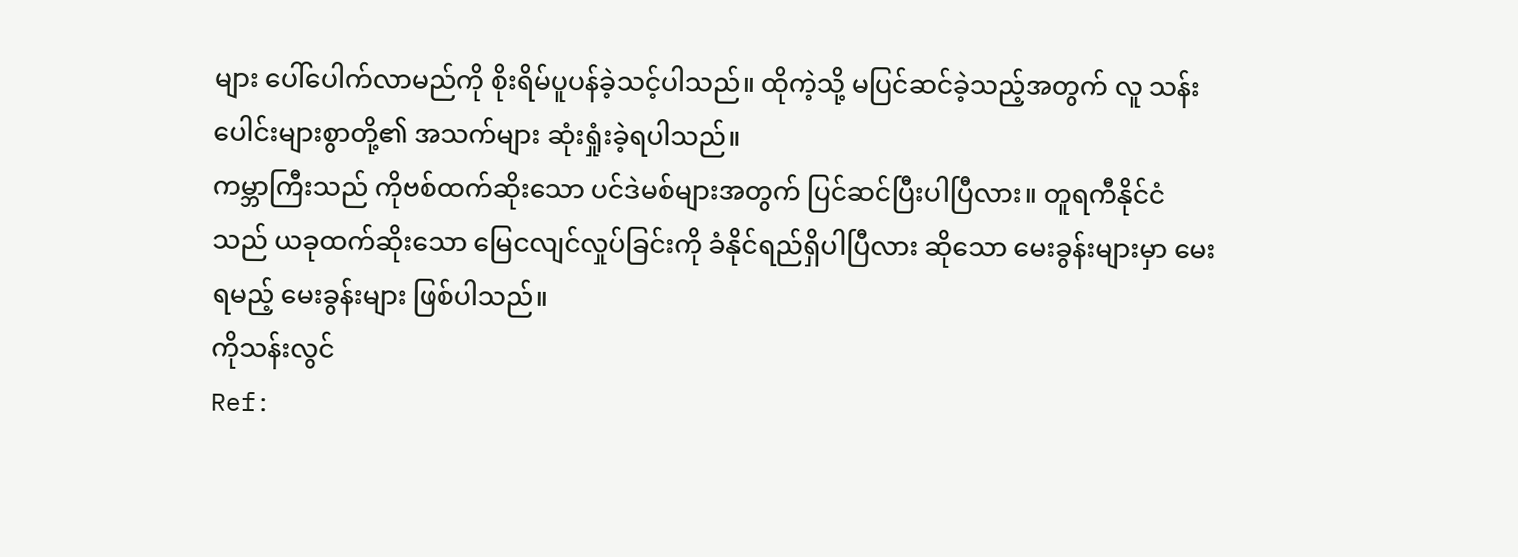များ ပေါ်ပေါက်လာမည်ကို စိုးရိမ်ပူပန်ခဲ့သင့်ပါသည်။ ထိုကဲ့သို့ မပြင်ဆင်ခဲ့သည့်အတွက် လူ သန်းပေါင်းများစွာတို့၏ အသက်များ ဆုံးရှုံးခဲ့ရပါသည်။
ကမ္ဘာကြီးသည် ကိုဗစ်ထက်ဆိုးသော ပင်ဒဲမစ်များအတွက် ပြင်ဆင်ပြီးပါပြီလား။ တူရကီနိုင်ငံသည် ယခုထက်ဆိုးသော မြေငလျင်လှုပ်ခြင်းကို ခံနိုင်ရည်ရှိပါပြီလား ဆိုသော မေးခွန်းများမှာ မေးရမည့် မေးခွန်းများ ဖြစ်ပါသည်။
ကိုသန်းလွင်
Ref: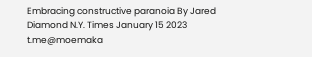Embracing constructive paranoia By Jared Diamond N.Y. Times January 15 2023
t.me@moemaka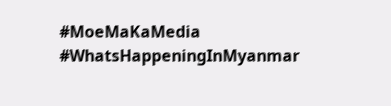#MoeMaKaMedia
#WhatsHappeningInMyanmar